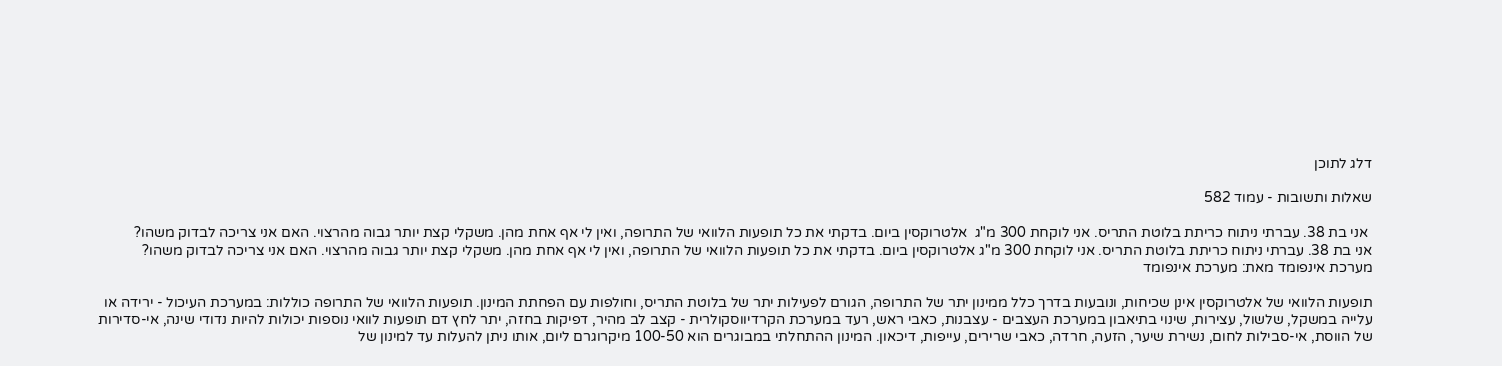דלג לתוכן

שאלות ותשובות - עמוד 582

 אני בת 38. עברתי ניתוח כריתת בלוטת התריס. אני לוקחת 300 מ"ג  אלטרוקסין ביום. בדקתי את כל תופעות הלוואי של התרופה, ואין לי אף אחת מהן. משקלי קצת יותר גבוה מהרצוי. האם אני צריכה לבדוק משהו?
אני בת 38. עברתי ניתוח כריתת בלוטת התריס. אני לוקחת 300 מ"ג אלטרוקסין ביום. בדקתי את כל תופעות הלוואי של התרופה, ואין לי אף אחת מהן. משקלי קצת יותר גבוה מהרצוי. האם אני צריכה לבדוק משהו?
מערכת אינפומד מאת: מערכת אינפומד

תופעות הלוואי של אלטרוקסין אינן שכיחות, ונובעות בדרך כלל ממינון יתר של התרופה, הגורם לפעילות יתר של בלוטת התריס, וחולפות עם הפחתת המינון. תופעות הלוואי של התרופה כוללות: במערכת העיכול - ירידה או עלייה במשקל, שלשול, עצירות, שינוי בתיאבון במערכת העצבים - עצבנות, כאבי ראש, רעד במערכת הקרדיווסקולרית - קצב לב מהיר, דפיקות בחזה, יתר לחץ דם תופעות לוואי נוספות יכולות להיות נדודי שינה, אי-סדירות של הווסת, אי-סבילות לחום, נשירת שיער, הזעה, חרדה, כאבי שרירים, עייפות, דיכאון. המינון ההתחלתי במבוגרים הוא 100-50 מיקרוגרם ליום, אותו ניתן להעלות עד למינון של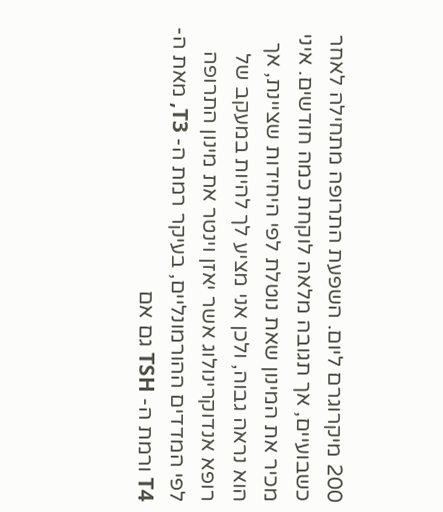200 מיקרוגרם ליום. השפעת התרופה מתחילה לאחר כשבועיים, אך תגובה מלאה לוקחת כמה חודשים. איני מכיר את המינון שאת נוטלת לפי היחידות שציינת, אך הוא נראה גבוה, ולכן אני מציע לך להיות במעקב של רופא אנדוקרינולוג אשר יאזן וינטר את מינון התרופה לפי המדדים ההורמונליים, בעיקר רמת ה- T3, מאת ה- T4 ורמת ה- TSH גם אם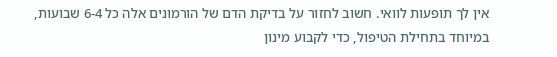אין לך תופעות לוואי. חשוב לחזור על בדיקת הדם של הורמונים אלה כל 6-4 שבועות, במיוחד בתחילת הטיפול, כדי לקבוע מינון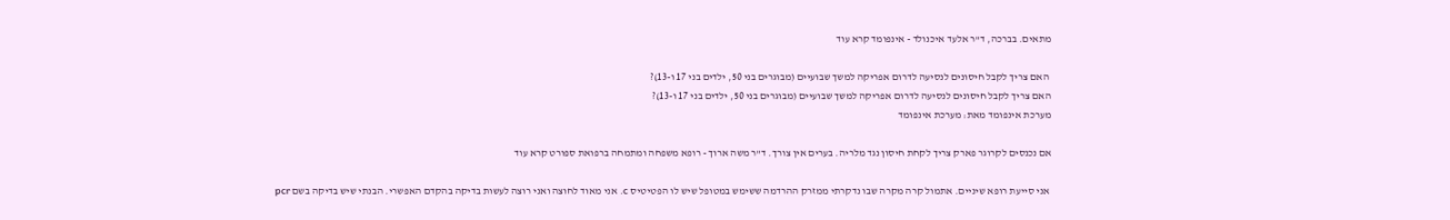מתאים. בברכה, ד"ר אלעד איכנולד - אינפומד קרא עוד

 האם צריך לקבל חיסונים לנסיעה לדרום אפריקה למשך שבועיים (מבוגרים בני 50, ילדים בני 17 ו-13)?
האם צריך לקבל חיסונים לנסיעה לדרום אפריקה למשך שבועיים (מבוגרים בני 50, ילדים בני 17 ו-13)?
מערכת אינפומד מאת: מערכת אינפומד

אם נכנסים לקרוגר פארק צריך לקחת חיסון נגד מלריה. בערים אין צורך. ד"ר משה ארוך - רופא משפחה ומתמחה ברפואת ספורט קרא עוד

 אני סייעת רופא שיניים. אתמול קרה מקרה שבו נדקרתי ממזרק ההרדמה ששימש במטופל שיש לו הפטיטיס c. אני מאוד לחוצה ואני רוצה לעשות בדיקה בהקדם האפשרי. הבנתי שיש בדיקה בשם pcr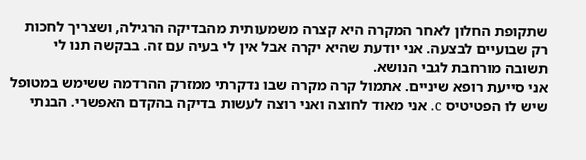שתקופת החלון לאחר המקרה היא קצרה משמעותית מהבדיקה הרגילה, ושצריך לחכות רק שבועיים לבצעה. אני יודעת שהיא יקרה אבל אין לי בעיה עם זה. בבקשה תנו לי תשובה מורחבת לגבי הנושא.
אני סייעת רופא שיניים. אתמול קרה מקרה שבו נדקרתי ממזרק ההרדמה ששימש במטופל שיש לו הפטיטיס c. אני מאוד לחוצה ואני רוצה לעשות בדיקה בהקדם האפשרי. הבנתי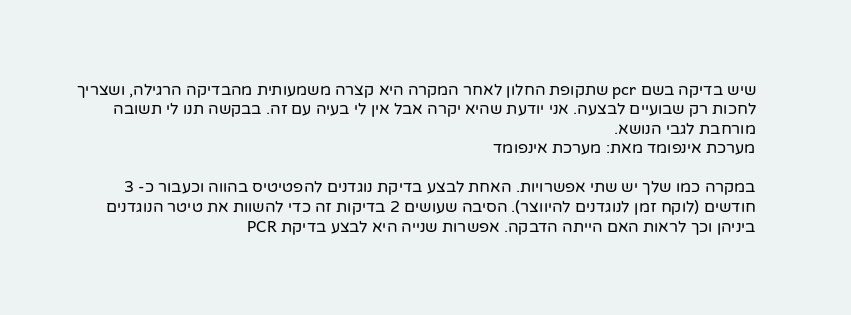שיש בדיקה בשם pcr שתקופת החלון לאחר המקרה היא קצרה משמעותית מהבדיקה הרגילה, ושצריך לחכות רק שבועיים לבצעה. אני יודעת שהיא יקרה אבל אין לי בעיה עם זה. בבקשה תנו לי תשובה מורחבת לגבי הנושא.
מערכת אינפומד מאת: מערכת אינפומד

במקרה כמו שלך יש שתי אפשרויות. האחת לבצע בדיקת נוגדנים להפטיטיס בהווה וכעבור כ- 3 חודשים (לוקח זמן לנוגדנים להיווצר). הסיבה שעושים 2 בדיקות זה כדי להשוות את טיטר הנוגדנים ביניהן וכך לראות האם הייתה הדבקה. אפשרות שנייה היא לבצע בדיקת PCR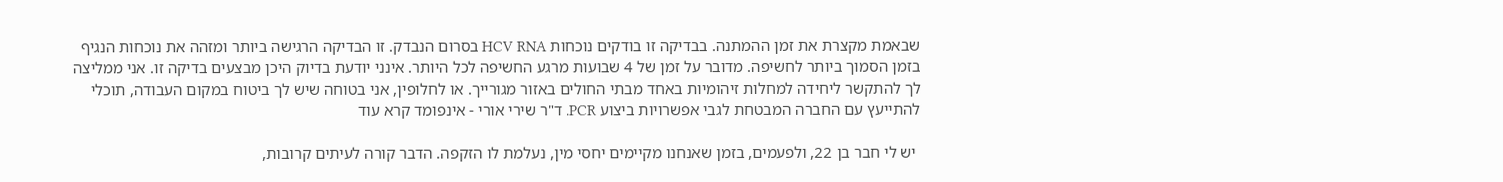שבאמת מקצרת את זמן ההמתנה. בבדיקה זו בודקים נוכחות HCV RNA בסרום הנבדק. זו הבדיקה הרגישה ביותר ומזהה את נוכחות הנגיף בזמן הסמוך ביותר לחשיפה. מדובר על זמן של 4 שבועות מרגע החשיפה לכל היותר. אינני יודעת בדיוק היכן מבצעים בדיקה זו. אני ממליצה לך להתקשר ליחידה למחלות זיהומיות באחד מבתי החולים באזור מגורייך. או לחלופין, אני בטוחה שיש לך ביטוח במקום העבודה, תוכלי להתייעץ עם החברה המבטחת לגבי אפשרויות ביצוע PCR. ד"ר שירי אורי - אינפומד קרא עוד

 יש לי חבר בן 22, ולפעמים, בזמן שאנחנו מקיימים יחסי מין, נעלמת לו הזקפה. הדבר קורה לעיתים קרובות,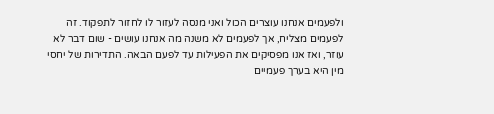ולפעמים אנחנו עוצרים הכול ואני מנסה לעזור לו לחזור לתפקוד. זה לפעמים מצליח, אך לפעמים לא משנה מה אנחנו עושים - שום דבר לא עוזר, ואז אנו מפסיקים את הפעילות עד לפעם הבאה. התדירות של יחסי מין היא בערך פעמיים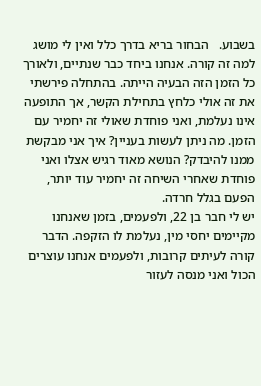בשבוע.   הבחור בריא בדרך כלל ואין לי מושג למה זה קורה. אנחנו ביחד כבר שנתיים, ולאורך כל הזמן הזה הבעיה הייתה. בהתחלה פירשתי את זה אולי כלחץ בתחילת הקשר, אך התופעה אינו נעלמת, ואני פוחדת שאולי זה יחמיר עם הזמן. מה ניתן לעשות בעניין? איך אני מבקשת ממנו להיבדק? הנושא מאוד רגיש אצלו ואני פוחדת שאחרי השיחה זה יחמיר עוד יותר, הפעם בגלל חרדה.
יש לי חבר בן 22, ולפעמים, בזמן שאנחנו מקיימים יחסי מין, נעלמת לו הזקפה. הדבר קורה לעיתים קרובות, ולפעמים אנחנו עוצרים הכול ואני מנסה לעזור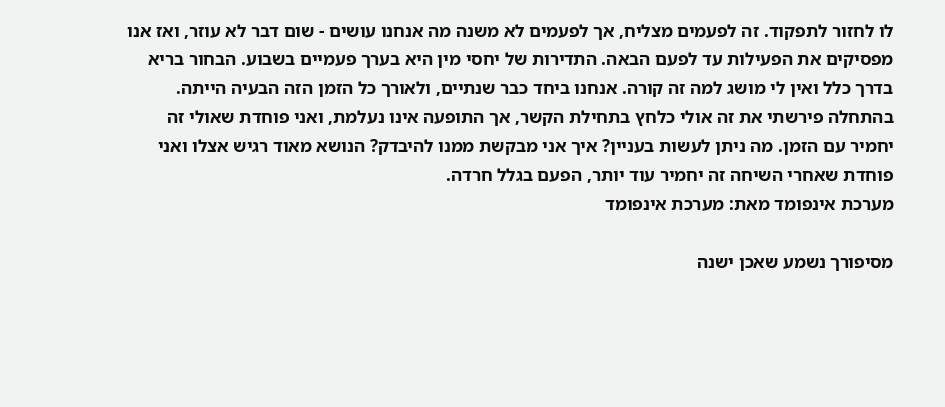לו לחזור לתפקוד. זה לפעמים מצליח, אך לפעמים לא משנה מה אנחנו עושים - שום דבר לא עוזר, ואז אנו מפסיקים את הפעילות עד לפעם הבאה. התדירות של יחסי מין היא בערך פעמיים בשבוע. הבחור בריא בדרך כלל ואין לי מושג למה זה קורה. אנחנו ביחד כבר שנתיים, ולאורך כל הזמן הזה הבעיה הייתה. בהתחלה פירשתי את זה אולי כלחץ בתחילת הקשר, אך התופעה אינו נעלמת, ואני פוחדת שאולי זה יחמיר עם הזמן. מה ניתן לעשות בעניין? איך אני מבקשת ממנו להיבדק? הנושא מאוד רגיש אצלו ואני פוחדת שאחרי השיחה זה יחמיר עוד יותר, הפעם בגלל חרדה.
מערכת אינפומד מאת: מערכת אינפומד

מסיפורך נשמע שאכן ישנה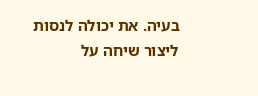בעיה. את יכולה לנסות ליצור שיחה על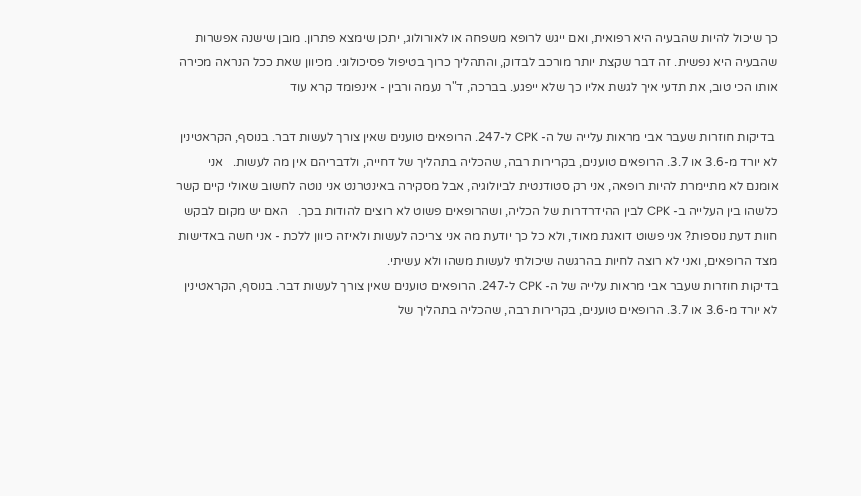כך שיכול להיות שהבעיה היא רפואית, ואם ייגש לרופא משפחה או לאורולוג, יתכן שימצא פתרון. מובן שישנה אפשרות שהבעיה היא נפשית. זה דבר שקצת יותר מורכב לבדוק, והתהליך כרוך בטיפול פסיכולוגי. מכיוון שאת ככל הנראה מכירה אותו הכי טוב, את תדעי איך לגשת אליו כך שלא ייפגע. בברכה, ד"ר נעמה ורבין - אינפומד קרא עוד

 בדיקות חוזרות שעבר אבי מראות עלייה של ה- CPK ל-247. הרופאים טוענים שאין צורך לעשות דבר. בנוסף, הקראטינין לא יורד מ-3.6 או 3.7. הרופאים טוענים, בקרירות רבה, שהכליה בתהליך של דחייה, ולדבריהם אין מה לעשות.   אני אומנם לא מתיימרת להיות רופאה, אני רק סטודנטית לביולוגיה, אבל מסקירה באינטרנט אני נוטה לחשוב שאולי קיים קשר כלשהו בין העלייה ב- CPK לבין ההידרדרות של הכליה, ושהרופאים פשוט לא רוצים להודות בכך.   האם יש מקום לבקש חוות דעת נוספות? אני פשוט דואגת מאוד, ולא כל כך יודעת מה אני צריכה לעשות ולאיזה כיוון ללכת - אני חשה באדישות מצד הרופאים, ואני לא רוצה לחיות בהרגשה שיכולתי לעשות משהו ולא עשיתי.
בדיקות חוזרות שעבר אבי מראות עלייה של ה- CPK ל-247. הרופאים טוענים שאין צורך לעשות דבר. בנוסף, הקראטינין לא יורד מ-3.6 או 3.7. הרופאים טוענים, בקרירות רבה, שהכליה בתהליך של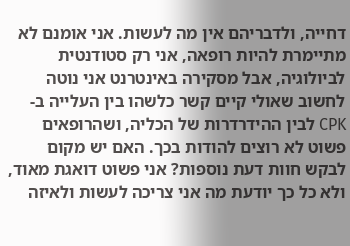דחייה, ולדבריהם אין מה לעשות. אני אומנם לא מתיימרת להיות רופאה, אני רק סטודנטית לביולוגיה, אבל מסקירה באינטרנט אני נוטה לחשוב שאולי קיים קשר כלשהו בין העלייה ב- CPK לבין ההידרדרות של הכליה, ושהרופאים פשוט לא רוצים להודות בכך. האם יש מקום לבקש חוות דעת נוספות? אני פשוט דואגת מאוד, ולא כל כך יודעת מה אני צריכה לעשות ולאיזה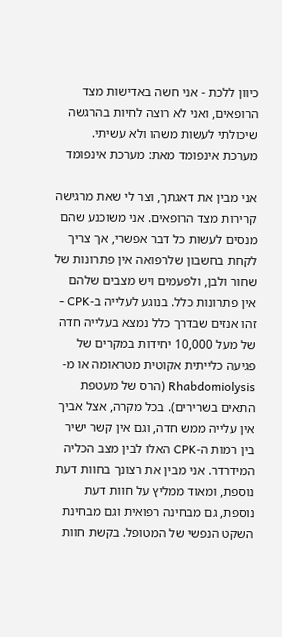כיוון ללכת - אני חשה באדישות מצד הרופאים, ואני לא רוצה לחיות בהרגשה שיכולתי לעשות משהו ולא עשיתי.
מערכת אינפומד מאת: מערכת אינפומד

אני מבין את דאגתך, וצר לי שאת מרגישה קרירות מצד הרופאים. אני משוכנע שהם מנסים לעשות כל דבר אפשרי, אך צריך לקחת בחשבון שלרפואה אין פתרונות של שחור ולבן, ולפעמים ויש מצבים שלהם אין פתרונות כלל. בנוגע לעלייה ב-CPK - זהו אנזים שבדרך כלל נמצא בעלייה חדה של מעל 10,000 יחידות במקרים של פגיעה כלייתית אקוטית מטראומה או מ- Rhabdomiolysis (הרס של מעטפת התאים בשרירים). בכל מקרה, אצל אביך אין עלייה ממש חדה, וגם אין קשר ישיר בין רמות ה-CPK האלו לבין מצב הכליה המידרדר. אני מבין את רצונך בחוות דעת נוספת, ומאוד ממליץ על חוות דעת נוספת, גם מבחינה רפואית וגם מבחינת השקט הנפשי של המטופל. בקשת חוות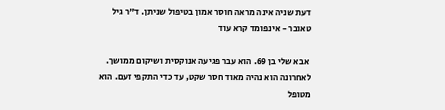דעת שניה אינה מראה חוסר אמון בטיפול שניתן. ד"ר גיל טאובר - אינפומד קרא עוד

 אבא שלי בן 69. הוא עבר פגיעה אנוקסית ושיקום ממושך. לאחרונה הוא נהיה מאוד חסר שקט, עד כדי התקפי זעם. הוא מטופל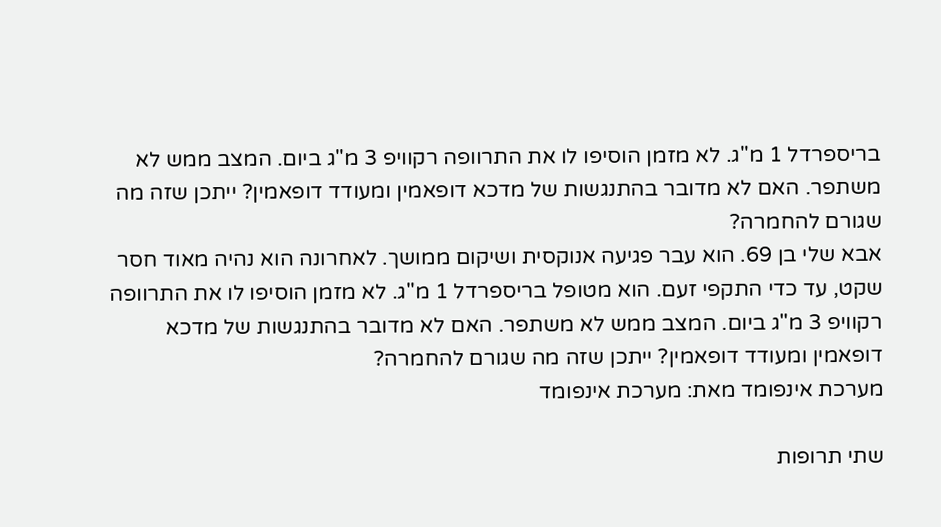בריספרדל 1 מ"ג. לא מזמן הוסיפו לו את התרוופה רקוויפ 3 מ"ג ביום. המצב ממש לא משתפר. האם לא מדובר בהתנגשות של מדכא דופאמין ומעודד דופאמין? ייתכן שזה מה שגורם להחמרה?
אבא שלי בן 69. הוא עבר פגיעה אנוקסית ושיקום ממושך. לאחרונה הוא נהיה מאוד חסר שקט, עד כדי התקפי זעם. הוא מטופל בריספרדל 1 מ"ג. לא מזמן הוסיפו לו את התרוופה רקוויפ 3 מ"ג ביום. המצב ממש לא משתפר. האם לא מדובר בהתנגשות של מדכא דופאמין ומעודד דופאמין? ייתכן שזה מה שגורם להחמרה?
מערכת אינפומד מאת: מערכת אינפומד

שתי תרופות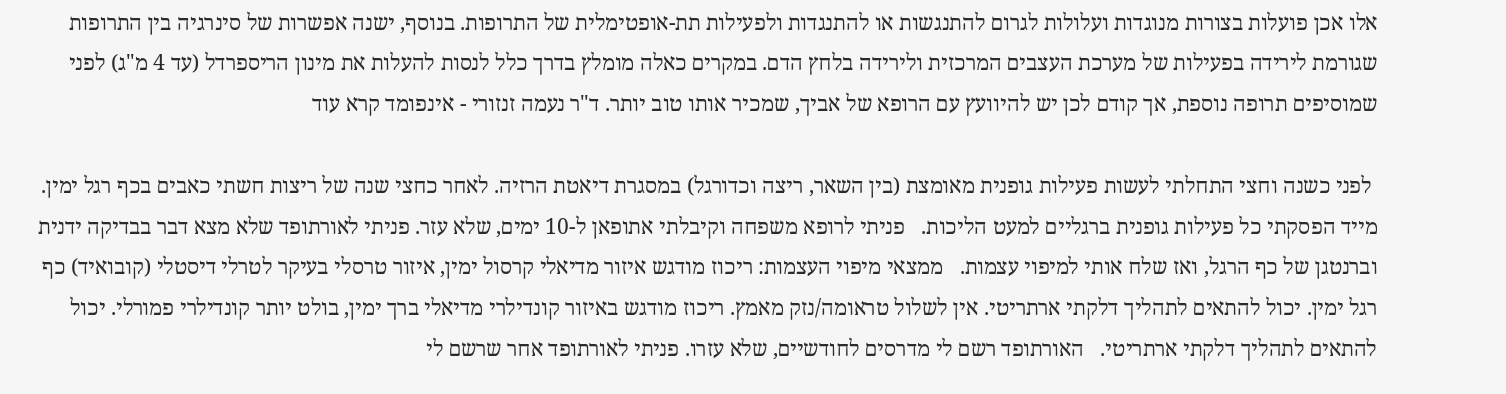אלו אכן פועלות בצורות מנוגדות ועלולות לגרום להתנגשות או להתנגדות ולפעילות תת-אופטימלית של התרופות. בנוסף, ישנה אפשרות של סינרגיה בין התרופות שגורמת לירידה בפעילות של מערכת העצבים המרכזית ולירידה בלחץ הדם. במקרים כאלה מומלץ בדרך כלל לנסות להעלות את מינון הריספרדל (עד 4 מ"ג) לפני שמוסיפים תרופה נוספת, אך קודם לכן יש להיוועץ עם הרופא של אביך, שמכיר אותו טוב יותר. ד"ר נעמה זנזורי - אינפומד קרא עוד

 לפני כשנה וחצי התחלתי לעשות פעילות גופנית מאומצת (בין השאר, ריצה וכדורגל) במסגרת דיאטת הרזיה. לאחר כחצי שנה של ריצות חשתי כאבים בכף רגל ימין. מייד הפסקתי כל פעילות גופנית ברגליים למעט הליכות.   פניתי לרופא משפחה וקיבלתי אתופאן ל-10 ימים, שלא עזר. פניתי לאורתופד שלא מצא דבר בבדיקה ידנית וברנטגן של כף הרגל, ואז שלח אותי למיפוי עצמות.   ממצאי מיפוי העצמות: ריכוז מודגש איזור מדיאלי קרסול ימין, איזור טרסלי בעיקר לטרלי דיסטלי (קובואיד) כף רגל ימין. יכול להתאים לתהליך דלקתי ארתריטי. אין לשלול טראומה/נזק מאמץ. ריכוז מודגש באיזור קונדילרי מדיאלי ברך ימין, בולט יותר קונדילרי פמורלי. יכול להתאים לתהליך דלקתי ארתריטי.   האורתופד רשם לי מדרסים לחודשיים, שלא עזרו. פניתי לאורתופד אחר שרשם לי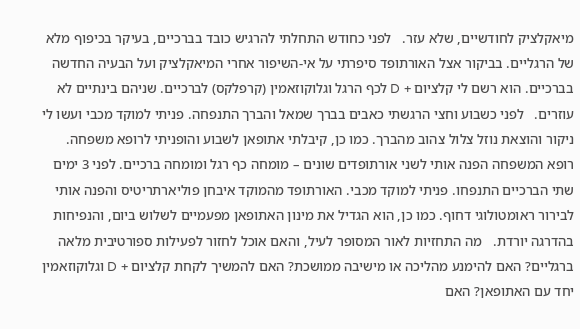מיאקלציק לחודשיים, שלא עזר.   לפני כחודש התחלתי להרגיש כובד בברכיים, בעיקר בכיפוף מלא של הרגליים. בביקור אצל האורתופד סיפרתי על אי-השיפור אחרי המיאקלציק ועל הבעיה החדשה בברכיים. הוא רשם לי קלציום + D לכף הרגל וגלוקוזאמין (קרפלקס) לברכיים. שניהם בינתיים לא עוזרים.   לפני כשבוע וחצי הרגשתי כאבים בברך שמאל והברך התנפחה. פניתי למוקד מכבי ועשו לי ניקור והוצאת נוזל צלול צהוב מהברך. כמו כן, קיבלתי אתופאן לשבוע והופניתי לרופא משפחה. רופא המשפחה הפנה אותי לשני אורתופדים שונים – מומחה כף רגל ומומחה ברכיים. לפני 3 ימים שתי הברכיים התנפחו. פניתי למוקד מכבי. האורתופד מהמוקד איבחן פוליארתריטיס והפנה אותי לבירור ראומטולוגי דחוף. כמו כן, הוא הגדיל את מינון האתופאן מפעמיים לשלוש ביום, והנפיחות בהדרגה יורדת.   מה התחזיות לאור המסופר לעיל, והאם אוכל לחזור לפעילות ספורטיבית מלאה ברגליים? האם להימנע מהליכה או מישיבה ממושכת? האם להמשיך לקחת קלציום + D וגלוקוזאמין יחד עם האתופאן? האם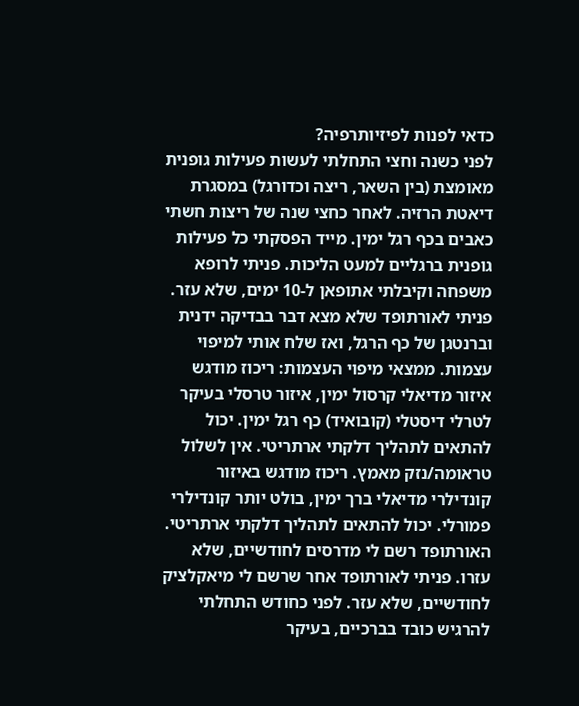כדאי לפנות לפיזיותרפיה?
לפני כשנה וחצי התחלתי לעשות פעילות גופנית מאומצת (בין השאר, ריצה וכדורגל) במסגרת דיאטת הרזיה. לאחר כחצי שנה של ריצות חשתי כאבים בכף רגל ימין. מייד הפסקתי כל פעילות גופנית ברגליים למעט הליכות. פניתי לרופא משפחה וקיבלתי אתופאן ל-10 ימים, שלא עזר. פניתי לאורתופד שלא מצא דבר בבדיקה ידנית וברנטגן של כף הרגל, ואז שלח אותי למיפוי עצמות. ממצאי מיפוי העצמות: ריכוז מודגש איזור מדיאלי קרסול ימין, איזור טרסלי בעיקר לטרלי דיסטלי (קובואיד) כף רגל ימין. יכול להתאים לתהליך דלקתי ארתריטי. אין לשלול טראומה/נזק מאמץ. ריכוז מודגש באיזור קונדילרי מדיאלי ברך ימין, בולט יותר קונדילרי פמורלי. יכול להתאים לתהליך דלקתי ארתריטי. האורתופד רשם לי מדרסים לחודשיים, שלא עזרו. פניתי לאורתופד אחר שרשם לי מיאקלציק לחודשיים, שלא עזר. לפני כחודש התחלתי להרגיש כובד בברכיים, בעיקר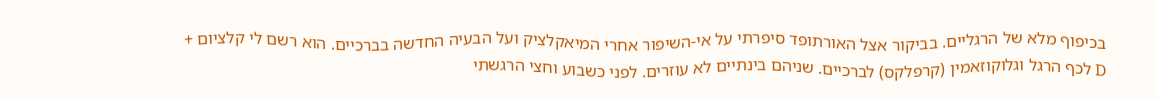בכיפוף מלא של הרגליים. בביקור אצל האורתופד סיפרתי על אי-השיפור אחרי המיאקלציק ועל הבעיה החדשה בברכיים. הוא רשם לי קלציום + D לכף הרגל וגלוקוזאמין (קרפלקס) לברכיים. שניהם בינתיים לא עוזרים. לפני כשבוע וחצי הרגשתי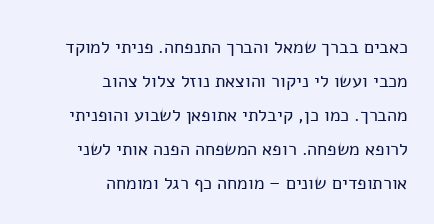כאבים בברך שמאל והברך התנפחה. פניתי למוקד מכבי ועשו לי ניקור והוצאת נוזל צלול צהוב מהברך. כמו כן, קיבלתי אתופאן לשבוע והופניתי לרופא משפחה. רופא המשפחה הפנה אותי לשני אורתופדים שונים – מומחה כף רגל ומומחה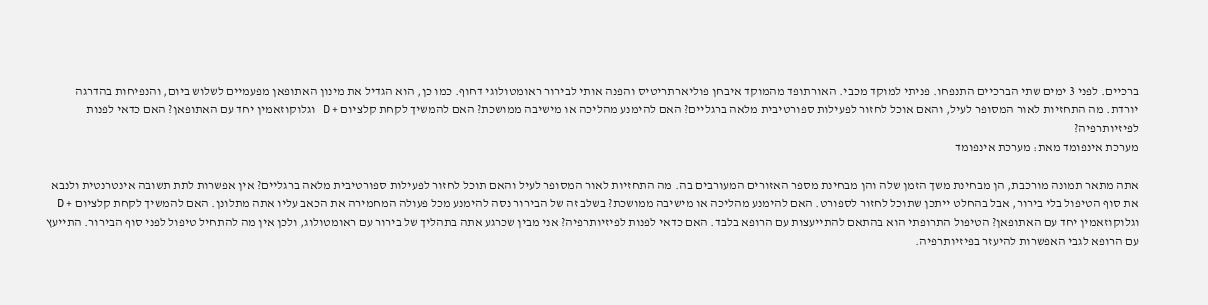ברכיים. לפני 3 ימים שתי הברכיים התנפחו. פניתי למוקד מכבי. האורתופד מהמוקד איבחן פוליארתריטיס והפנה אותי לבירור ראומטולוגי דחוף. כמו כן, הוא הגדיל את מינון האתופאן מפעמיים לשלוש ביום, והנפיחות בהדרגה יורדת. מה התחזיות לאור המסופר לעיל, והאם אוכל לחזור לפעילות ספורטיבית מלאה ברגליים? האם להימנע מהליכה או מישיבה ממושכת? האם להמשיך לקחת קלציום + D וגלוקוזאמין יחד עם האתופאן? האם כדאי לפנות לפיזיותרפיה?
מערכת אינפומד מאת: מערכת אינפומד

אתה מתאר תמונה מורכבת, הן מבחינת משך הזמן שלה והן מבחינת מספר האזורים המעורבים בה. מה התחזיות לאור המסופר לעיל והאם תוכל לחזור לפעילות ספורטיבית מלאה ברגליים? אין אפשרות לתת תשובה אינטרנטית ולנבא את סוף הטיפול בלי בירור, אבל בהחלט ייתכן שתוכל לחזור לספורט. האם להימנע מהליכה או מישיבה ממושכת? בשלב זה של הבירור נסה להימנע מכל פעולה המחמירה את הכאב עליו אתה מתלונן. האם להמשיך לקחת קלציום + D וגלוקוזאמין יחד עם האתופאן? הטיפול התרופתי הוא בהתאם להתייעצות עם הרופא בלבד. האם כדאי לפנות לפיזיותרפיה? אני מבין שכרגע אתה בתהליך של בירור עם ראומטולוג, ולכן אין מה להתחיל טיפול לפני סוף הבירור. התייעץ עם הרופא לגבי האפשרות להיעזר בפיזיותרפיה.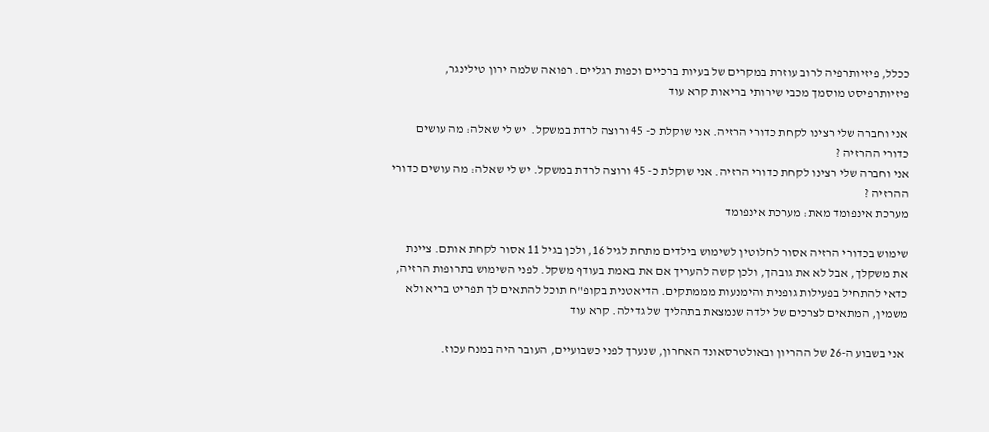ככלל, פיזיותרפיה לרוב עוזרת במקרים של בעיות ברכיים וכפות רגליים. רפואה שלמה ירון טילינגר, פיזיותרפיסט מוסמך מכבי שירותי בריאות קרא עוד

 אני וחברה שלי רצינו לקחת כדורי הרזיה. אני שוקלת כ- 45 ורוצה לרדת במשקל.  יש לי שאלה: מה עושים כדורי ההרזיה ?
אני וחברה שלי רצינו לקחת כדורי הרזיה. אני שוקלת כ- 45 ורוצה לרדת במשקל. יש לי שאלה: מה עושים כדורי ההרזיה ?
מערכת אינפומד מאת: מערכת אינפומד

שימוש בכדורי הרזיה אסור לחלוטין לשימוש בילדים מתחת לגיל 16, ולכן בגיל 11 אסור לקחת אותם. ציינת את משקלך, אבל לא את גובהך, ולכן קשה להעריך אם את באמת בעודף משקל. לפני השימוש בתרופות הרזיה, כדאי להתחיל בפעילות גופנית והימנעות מממתקים. הדיאטנית בקופ"ח תוכל להתאים לך תפריט בריא ולא משמין, המתאים לצרכים של ילדה שנמצאת בתהליך של גדילה. קרא עוד

 אני בשבוע ה-26 של ההריון ובאולטרסאונד האחרון, שנערך לפני כשבועיים, העובר היה במנח עכוז.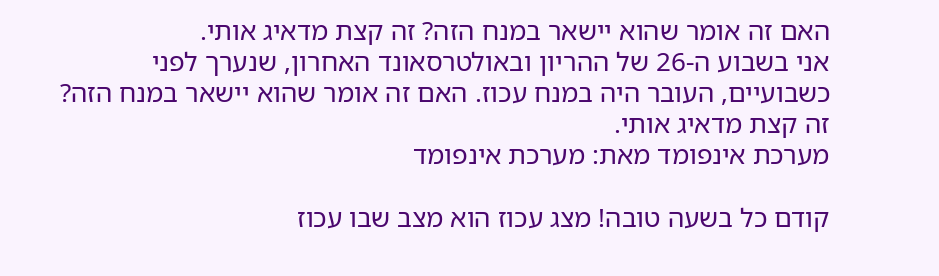האם זה אומר שהוא יישאר במנח הזה? זה קצת מדאיג אותי.
אני בשבוע ה-26 של ההריון ובאולטרסאונד האחרון, שנערך לפני כשבועיים, העובר היה במנח עכוז. האם זה אומר שהוא יישאר במנח הזה? זה קצת מדאיג אותי.
מערכת אינפומד מאת: מערכת אינפומד

קודם כל בשעה טובה! מצג עכוז הוא מצב שבו עכוז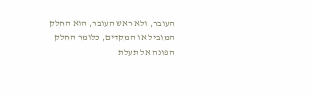העובר, ולא ראש העובר, הוא החלק המוביל או המקדים, כלומר החלק הפונה אל תעלת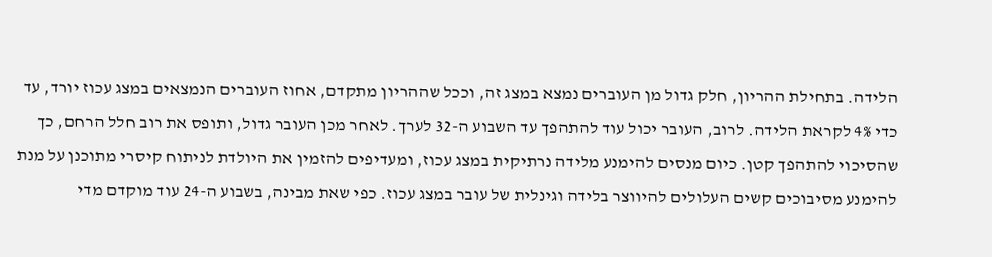הלידה. בתחילת ההריון, חלק גדול מן העוברים נמצא במצג זה, וככל שההריון מתקדם, אחוז העוברים הנמצאים במצג עכוז יורד, עד כדי 4% לקראת הלידה. לרוב, העובר יכול עוד להתהפך עד השבוע ה-32 לערך. לאחר מכן העובר גדול, ותופס את רוב חלל הרחם, כך שהסיכוי להתהפך קטן. כיום מנסים להימנע מלידה נרתיקית במצג עכוז, ומעדיפים להזמין את היולדת לניתוח קיסרי מתוכנן על מנת להימנע מסיבוכים קשים העלולים להיווצר בלידה וגינלית של עובר במצג עכוז. כפי שאת מבינה, בשבוע ה-24 עוד מוקדם מדי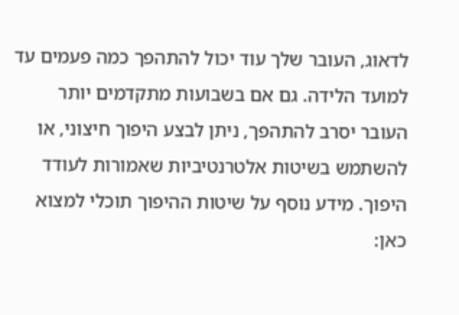לדאוג, העובר שלך עוד יכול להתהפך כמה פעמים עד למועד הלידה. גם אם בשבועות מתקדמים יותר העובר יסרב להתהפך, ניתן לבצע היפוך חיצוני, או להשתמש בשיטות אלטרנטיביות שאמורות לעודד היפוך. מידע נוסף על שיטות ההיפוך תוכלי למצוא כאן: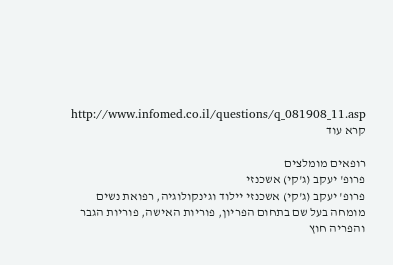http://www.infomed.co.il/questions/q_081908_11.asp קרא עוד

רופאים מומלצים
פרופ' יעקב (ג'קי) אשכנזי
פרופ' יעקב (ג'קי) אשכנזי יילוד וגינקולוגיה, רפואת נשים
מומחה בעל שם בתחום הפריון, פוריות האישה, פוריות הגבר והפריה חוץ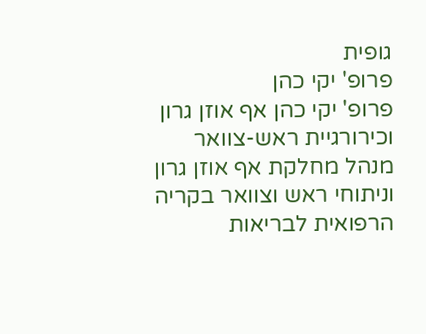גופית
פרופ' יקי כהן
פרופ' יקי כהן אף אוזן גרון וכירורגיית ראש-צוואר
מנהל מחלקת אף אוזן גרון וניתוחי ראש וצוואר בקריה הרפואית לבריאות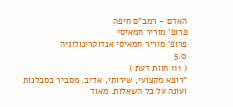האדם - רמב"ם חיפה
פרופ' מוריר חמאיסי
פרופ' מוריר חמאיסי אנדוקרינולוגיה
5.0
( 111 חוות דעת )
"רופא מקצועי, שירותי, אדיב. מסביר בסבלנות ועונה על כל השאלות. מאוד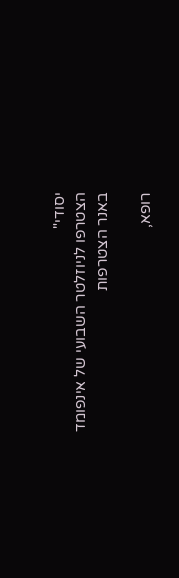יסודי"
הצטרפו לניוזלטר השבועי של אינפומד
באנר הצטרפות

רופא,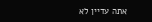אתה עדיין לא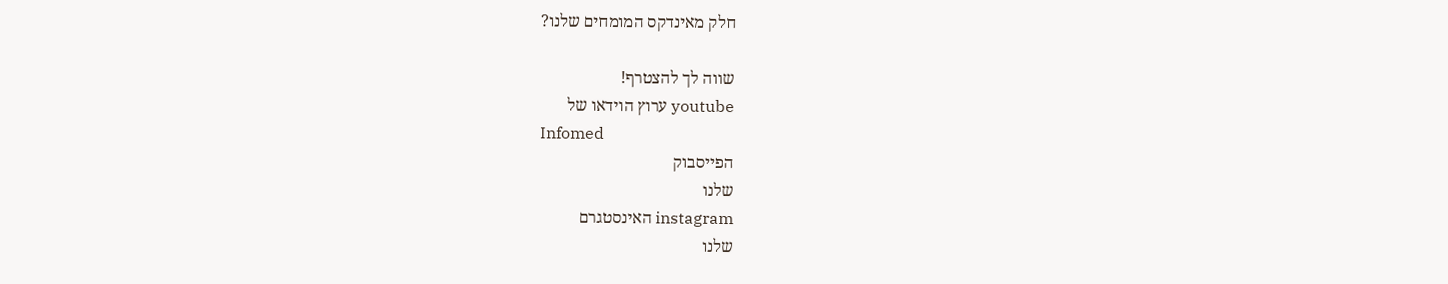חלק מאינדקס המומחים שלנו?

שווה לך להצטרף!
youtube ערוץ הוידאו של
Infomed
הפייסבוק
שלנו
instagram האינסטגרם
שלנו